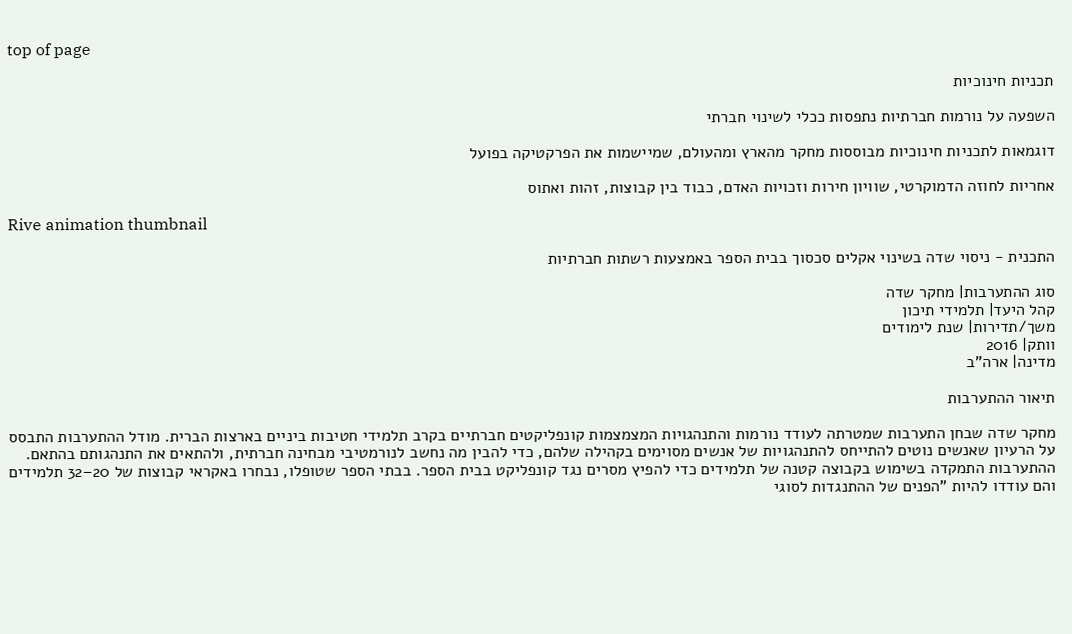top of page

תכניות חינוכיות

השפעה על נורמות חברתיות נתפסות ככלי לשינוי חברתי

דוגמאות לתכניות חינוכיות מבוססות מחקר מהארץ ומהעולם, שמיישמות את הפרקטיקה בפועל

אחריות לחוזה הדמוקרטי, שוויון חירות וזכויות האדם, כבוד בין קבוצות, זהות ואתוס

Rive animation thumbnail

התכנית - ניסוי שדה בשינוי אקלים סכסוך בבית הספר באמצעות רשתות חברתיות

סוג ההתערבות| מחקר שדה
קהל היעד| תלמידי תיכון
משך/תדירות| שנת לימודים
וותק| 2016
מדינה| ארה"ב

תיאור ההתערבות

מחקר שדה שבחן התערבות שמטרתה לעודד נורמות והתנהגויות המצמצמות קונפליקטים חברתיים בקרב תלמידי חטיבות ביניים בארצות הברית. מודל ההתערבות התבסס על הרעיון שאנשים נוטים להתייחס להתנהגויות של אנשים מסוימים בקהילה שלהם, כדי להבין מה נחשב לנורמטיבי מבחינה חברתית, ולהתאים את התנהגותם בהתאם. ההתערבות התמקדה בשימוש בקבוצה קטנה של תלמידים כדי להפיץ מסרים נגד קונפליקט בבית הספר. בבתי הספר שטופלו, נבחרו באקראי קבוצות של 20–32 תלמידים והם עודדו להיות "הפנים של ההתנגדות לסוגי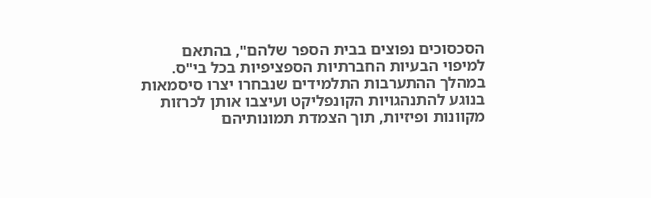הסכסוכים נפוצים בבית הספר שלהם", בהתאם למיפוי הבעיות החברתיות הספציפיות בכל בי"ס. במהלך ההתערבות התלמידים שנבחרו יצרו סיסמאות בנוגע להתנהגויות הקונפליקט ועיצבו אותן לכרזות מקוונות ופיזיות, תוך הצמדת תמונותיהם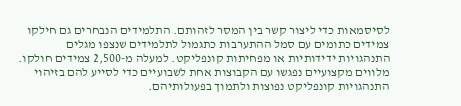לסיסמאות כדי ליצור קשר בין המסר לזהותם. התלמידים הנבחרים גם חילקו צמידים כתומים עם סמל ההתערבות כתגמול לתלמידים שנצפו מגלים התנהגויות ידידותיות או מפחיתות קונפליקט. למעלה מ-2,500 צמידים חולקו. מלווים מקצועיים נפגשו עם הקבוצות אחת לשבועיים כדי לסייע להם בזיהוי התנהגויות קונפליקט נפוצות ולתמוך בפעולותיהם.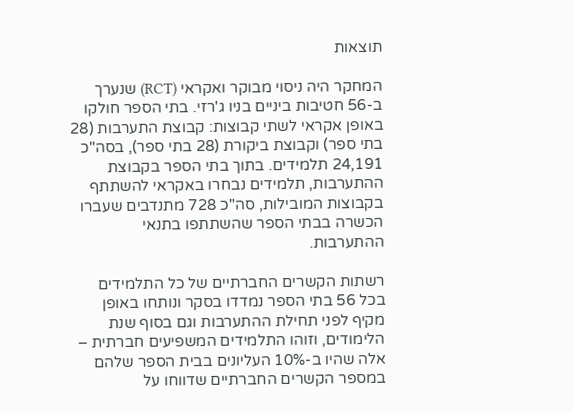תוצאות

המחקר היה ניסוי מבוקר ואקראי (RCT) שנערך ב-56 חטיבות ביניים בניו ג'רזי. בתי הספר חולקו באופן אקראי לשתי קבוצות: קבוצת התערבות (28 בתי ספר) וקבוצת ביקורת (28 בתי ספר), בסה"כ 24,191 תלמידים. בתוך בתי הספר בקבוצת ההתערבות, תלמידים נבחרו באקראי להשתתף בקבוצות המובילות, סה"כ 728 מתנדבים שעברו הכשרה בבתי הספר שהשתתפו בתנאי ההתערבות.

רשתות הקשרים החברתיים של כל התלמידים בכל 56 בתי הספר נמדדו בסקר ונותחו באופן מקיף לפני תחילת ההתערבות וגם בסוף שנת הלימודים, וזוהו התלמידים המשפיעים חברתית – אלה שהיו ב-10% העליונים בבית הספר שלהם במספר הקשרים החברתיים שדווחו על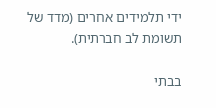ידי תלמידים אחרים (מדד של תשומת לב חברתית).

בבתי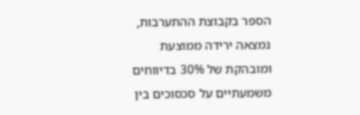הספר בקבוצת ההתערבות, נמצאה ירידה ממוצעת ומובהקת של 30% בדיווחים משמעתיים על סכסוכים בין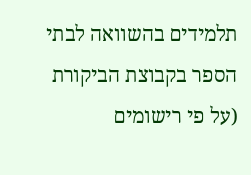תלמידים בהשוואה לבתי הספר בקבוצת הביקורת (על פי רישומים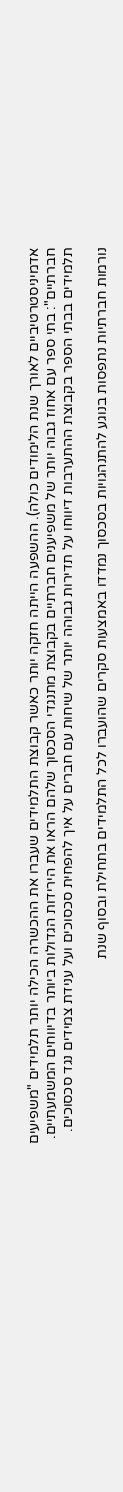אדמיניסטרטיביים לאורך שנת הלימודים כולה). ההשפעה הייתה חזקה יותר כאשר קבוצת התלמידים שעברו את ההכשרה הכילה יותר תלמידים "משפיעים חברתיים": בתי ספר עם אחוז גבוה יותר של משפיענים חברתיים בקבוצת מתנגדי הסכסוך שלהם הראו את הירידות הגדולות ביותר בדיווחים המשמעתיים. תלמידים בבתי הספר בקבוצת ההתערבות דיווחו על תדירות גבוהה יותר של שיחות עם חברים על איך להפחית סכסוכים ועל ענידת צמידים נגד סכסוכים.

נורמות חברתיות נתפסות בנוגע להתנהגויות בסכסוך נמדדו באמצעות סקרים שהועברו לכל התלמידים בתחילת ובסוף שנת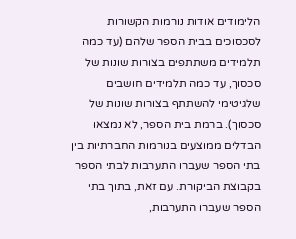הלימודים אודות נורמות הקשורות לסכסוכים בבית הספר שלהם (עד כמה תלמידים משתתפים בצורות שונות של סכסוך, עד כמה תלמידים חושבים שלגיטימי להשתתף בצורות שונות של סכסוך). ברמת בית הספר, לא נמצאו הבדלים ממוצעים בנורמות החברתיות בין בתי הספר שעברו התערבות לבתי הספר בקבוצת הביקורת. עם זאת, בתוך בתי הספר שעברו התערבות,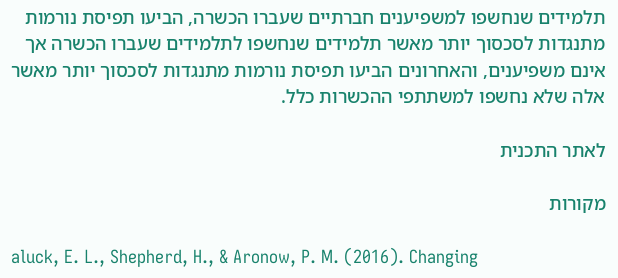תלמידים שנחשפו למשפיענים חברתיים שעברו הכשרה, הביעו תפיסת נורמות מתנגדות לסכסוך יותר מאשר תלמידים שנחשפו לתלמידים שעברו הכשרה אך אינם משפיענים, והאחרונים הביעו תפיסת נורמות מתנגדות לסכסוך יותר מאשר אלה שלא נחשפו למשתתפי ההכשרות כלל.

לאתר התכנית

מקורות

aluck, E. L., Shepherd, H., & Aronow, P. M. (2016). Changing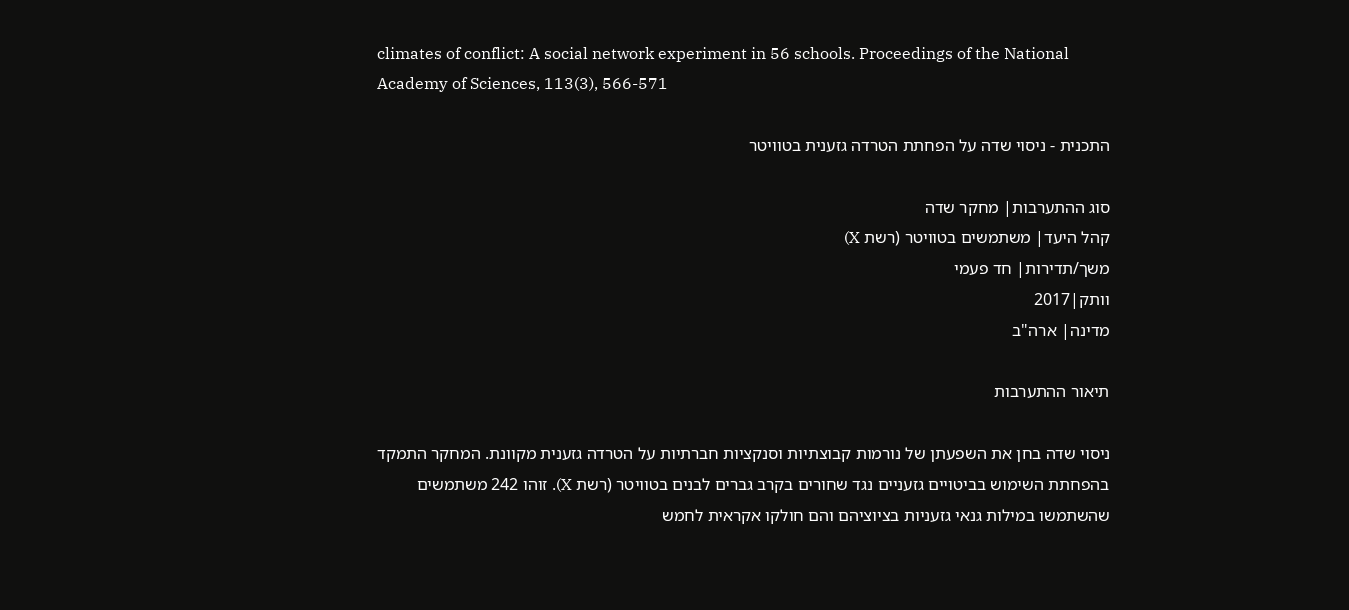climates of conflict: A social network experiment in 56 schools. Proceedings of the National Academy of Sciences, 113(3), 566-571

התכנית - ניסוי שדה על הפחתת הטרדה גזענית בטוויטר

סוג ההתערבות| מחקר שדה
קהל היעד| משתמשים בטוויטר (רשת X)
משך/תדירות| חד פעמי
וותק|2017
מדינה| ארה"ב

תיאור ההתערבות

ניסוי שדה בחן את השפעתן של נורמות קבוצתיות וסנקציות חברתיות על הטרדה גזענית מקוונת. המחקר התמקד בהפחתת השימוש בביטויים גזעניים נגד שחורים בקרב גברים לבנים בטוויטר (רשת X). זוהו 242 משתמשים שהשתמשו במילות גנאי גזעניות בציוציהם והם חולקו אקראית לחמש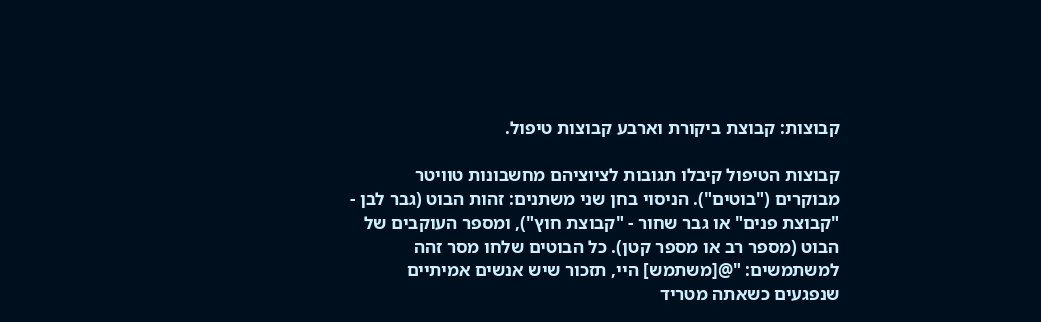קבוצות: קבוצת ביקורת וארבע קבוצות טיפול.

קבוצות הטיפול קיבלו תגובות לציוציהם מחשבונות טוויטר מבוקרים ("בוטים"). הניסוי בחן שני משתנים: זהות הבוט (גבר לבן - "קבוצת פנים" או גבר שחור - "קבוצת חוץ"), ומספר העוקבים של הבוט (מספר רב או מספר קטן). כל הבוטים שלחו מסר זהה למשתמשים: "@[משתמש] היי, תזכור שיש אנשים אמיתיים שנפגעים כשאתה מטריד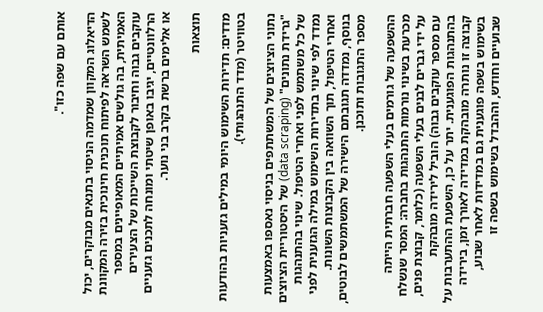אותם עם שפה כזו".

הדיאלוג המקוון שמדמה הניסוי בתנאים מבוקרים, יכול לשמש השראה לפיתוח תוכנית חינוכית בזירה המקוונת האמיתית, בה גולשים אמיתיים המאופיינים במספר עוקבים גבוה וחיבור לקבוצת השייכות של הצעירים הרלוונטיים, יגיבו באופן שיטתי ומונחה לתכנים גזעניים או אלימים ברשת בקרב בני נוער.

תוצאות

מדדים: תדירות השימוש היומי במילים גזעניות בהודעות בטוויטר (מדד התנהגותי).

נתוני הציוצים של המשתתפים בניסוי נאספו באמצעות "גרידת נתונים" (data scraping) של היסטוריית הציוצים של כל משתמש לפני ואחרי הטיפול. שינוי בהתנהגות נמדד לפי שינוי בתדירות השימוש במילה הגזענית לפני ואחרי הטיפול, תוך השוואה בין הקבוצות השונות. בנוסף, נמדדה תגובתם הישירה של המשתמשים לבוטים, מספר התגובות ותוכנן.

ההשפעה של גורמים בעלי השפעה חברתית הייתה מכרעת בשינוי נורמות התנהגות בחברה: המסר שנשלח על ידי גברים לבנים בעלי השפעה (כלומר, קבוצת פנים, עם מספר עוקבים גבוה) הוביל לירידה מובהקת בהתנהגות הפוגענית. יתר על כן, השפעת ההתערבות על קבוצה זו נותרה מובהקת במדידה לאורך זמן, בירידה בשימוש בשפה פוגענית גם במדידות לאחר שבוע, שבועיים וחודש, וההבדל בשימוש בשפה זו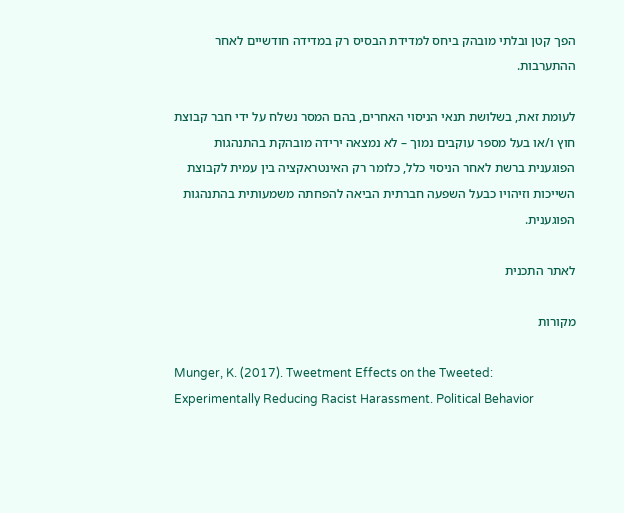הפך קטן ובלתי מובהק ביחס למדידת הבסיס רק במדידה חודשיים לאחר ההתערבות.

לעומת זאת, בשלושת תנאי הניסוי האחרים, בהם המסר נשלח על ידי חבר קבוצת חוץ ו/או בעל מספר עוקבים נמוך – לא נמצאה ירידה מובהקת בהתנהגות הפוגענית ברשת לאחר הניסוי כלל, כלומר רק האינטראקציה בין עמית לקבוצת השייכות וזיהויו כבעל השפעה חברתית הביאה להפחתה משמעותית בהתנהגות הפוגענית.

לאתר התכנית

מקורות

Munger, K. (2017). Tweetment Effects on the Tweeted: Experimentally Reducing Racist Harassment. Political Behavior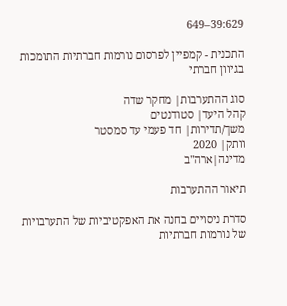39:629–649

התכנית - קמפיין לפרסום נורמות חברתיות התומכות בגיוון חברתי

סוג ההתערבות| מחקר שדה
קהל היעד| סטודנטים
משך/תדירות| חד פעמי עד סמסטר
וותק| 2020
מדינה|ארה"ב

תיאור ההתערבות

סדרת ניסויים בחנה את האפקטיביות של התערבויות של נורמות חברתיות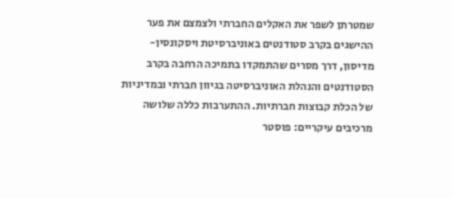שמטרתן לשפר את האקלים החברתי ולצמצם את פער ההישגים בקרב סטודנטים באוניברסיטת ויסקונסין-מדיסון, דרך מסרים שהתמקדו בתמיכה הרחבה בקרב הסטודנטים והנהלת האוניברסיטה בגיוון חברתי ובמדיניות של הכלת קבוצות חברתיות. ההתערבות כללה שלושה מרכיבים עיקריים: פוסטר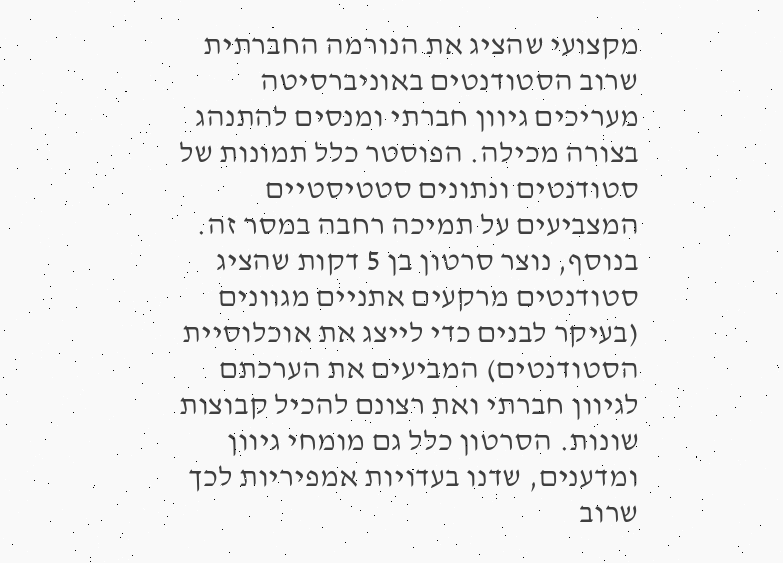מקצועי שהציג את הנורמה החברתית שרוב הסטודנטים באוניברסיטה מעריכים גיוון חברתי ומנסים להתנהג בצורה מכילה. הפוסטר כלל תמונות של סטודנטים ונתונים סטטיסטיים המצביעים על תמיכה רחבה במסר זה. בנוסף, נוצר סרטון בן 5 דקות שהציג סטודנטים מרקעים אתניים מגוונים (בעיקר לבנים כדי לייצג את אוכלוסיית הסטודנטים) המביעים את הערכתם לגיוון חברתי ואת רצונם להכיל קבוצות שונות. הסרטון כלל גם מומחי גיוון ומדענים, שדנו בעדויות אמפיריות לכך שרוב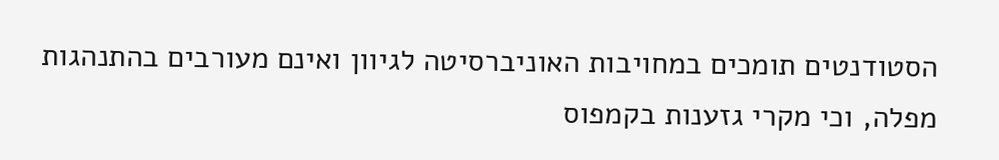הסטודנטים תומכים במחויבות האוניברסיטה לגיוון ואינם מעורבים בהתנהגות מפלה, וכי מקרי גזענות בקמפוס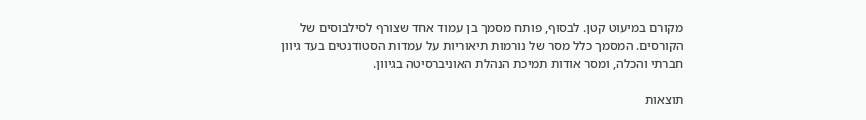מקורם במיעוט קטן. לבסוף, פותח מסמך בן עמוד אחד שצורף לסילבוסים של הקורסים. המסמך כלל מסר של נורמות תיאוריות על עמדות הסטודנטים בעד גיוון חברתי והכלה, ומסר אודות תמיכת הנהלת האוניברסיטה בגיוון.

תוצאות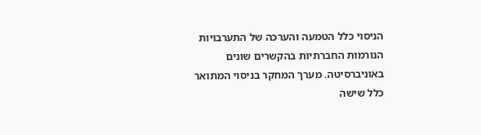הניסוי כלל הטמעה והערכה של התערבויות הנורמות החברתיות בהקשרים שונים באוניברסיטה. מערך המחקר בניסוי המתואר כלל שישה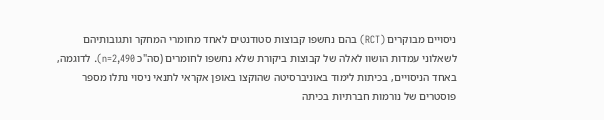ניסויים מבוקרים (RCT) בהם נחשפו קבוצות סטודנטים לאחד מחומרי המחקר ותגובותיהם לשאלוני עמדות הושוו לאלה של קבוצות ביקורת שלא נחשפו לחומרים (סה"כ n=2,490). לדוגמה, באחד הניסויים, בכיתות לימוד באוניברסיטה שהוקצו באופן אקראי לתנאי ניסוי נתלו מספר פוסטרים של נורמות חברתיות בכיתה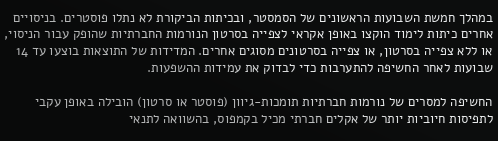במהלך חמשת השבועות הראשונים של הסמסטר, ובכיתות הביקורת לא נתלו פוסטרים. בניסויים אחרים כיתות לימוד הוקצו באופן אקראי לצפייה בסרטון הנורמות החברתיות שהופק עבור הניסוי, או ללא צפייה בסרטון, או צפייה בסרטונים מסוגים אחרים. המדידות של התוצאות בוצעו עד 14 שבועות לאחר החשיפה להתערבות כדי לבדוק את עמידות ההשפעות.

החשיפה למסרים של נורמות חברתיות תומכות-גיוון (פוסטר או סרטון) הובילה באופן עקבי לתפיסות חיוביות יותר של אקלים חברתי מכיל בקמפוס, בהשוואה לתנאי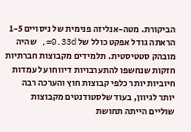הביקורת. מטה-אנליזה פנימית של ניסויים 1-5 הראתה גודל אפקט כולל של 0.33d=, שהיה מובהק סטטיסטית. תלמידים מקבוצות חברתיות חזקות שנחשפו להתערבויות דיווחו על עמדות חיוביות יותר כלפי קבוצות חוץ והערכה רבה יותר לגיוון, בעוד שלסטודנטים מקבוצות שוליים הייתה תחושת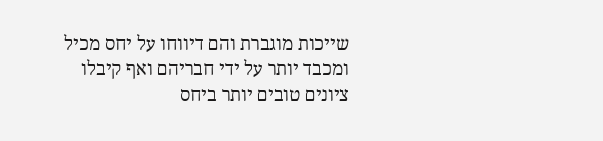שייכות מוגברת והם דיווחו על יחס מכיל ומכבד יותר על ידי חבריהם ואף קיבלו ציונים טובים יותר ביחס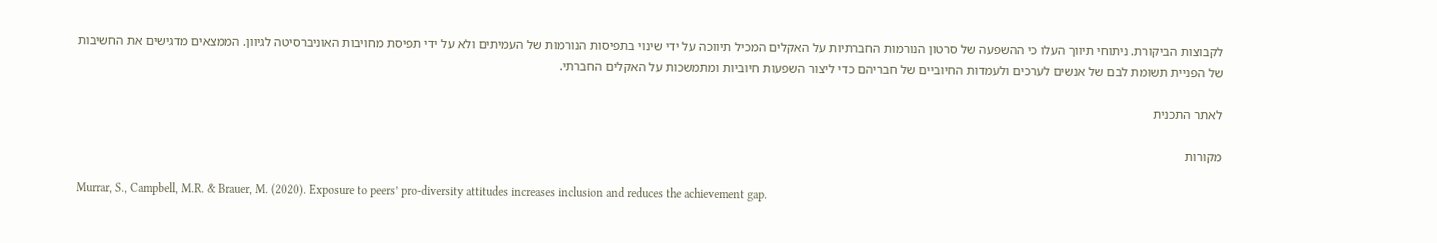לקבוצות הביקורת. ניתוחי תיווך העלו כי ההשפעה של סרטון הנורמות החברתיות על האקלים המכיל תיווכה על ידי שינוי בתפיסות הנורמות של העמיתים ולא על ידי תפיסת מחויבות האוניברסיטה לגיוון. הממצאים מדגישים את החשיבות של הפניית תשומת לבם של אנשים לערכים ולעמדות החיוביים של חבריהם כדי ליצור השפעות חיוביות ומתמשכות על האקלים החברתי.

לאתר התכנית

מקורות

Murrar, S., Campbell, M.R. & Brauer, M. (2020). Exposure to peers’ pro-diversity attitudes increases inclusion and reduces the achievement gap.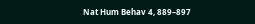Nat Hum Behav 4, 889–897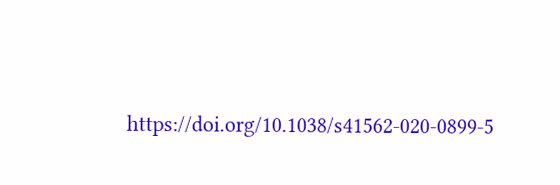https://doi.org/10.1038/s41562-020-0899-5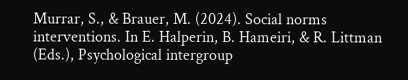Murrar, S., & Brauer, M. (2024). Social norms interventions. In E. Halperin, B. Hameiri, & R. Littman (Eds.), Psychological intergroup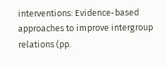interventions: Evidence-based approaches to improve intergroup relations (pp.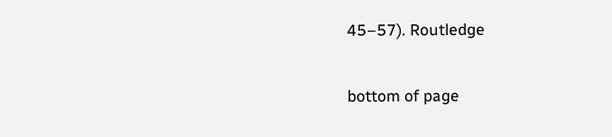45–57). Routledge

bottom of page